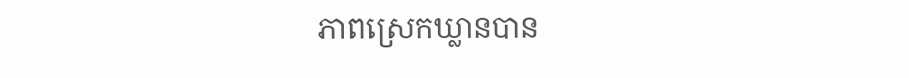ភាពស្រេកឃ្លានបាន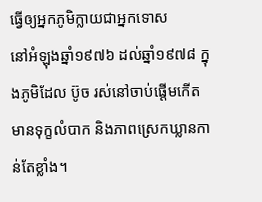ធ្វើឲ្យអ្នកភូមិក្លាយជាអ្នកទោស
នៅអំឡុងឆ្នាំ១៩៧៦ ដល់ឆ្នាំ១៩៧៨ ក្នុងភូមិដែល ប៊ូច រស់នៅចាប់ផ្ដើមកើតមានទុក្ខលំបាក និងភាពស្រេកឃ្លានកាន់តែខ្លាំង។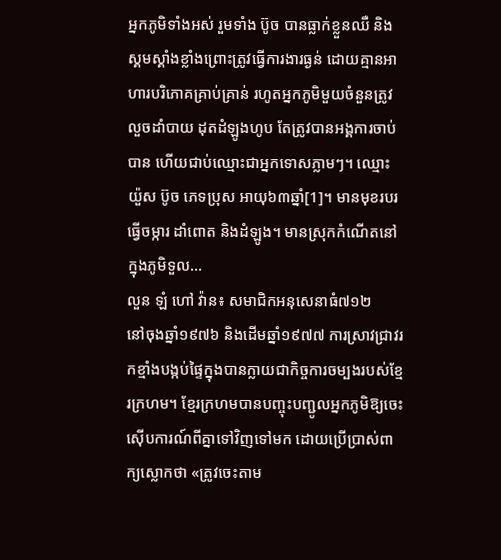អ្នកភូមិទាំងអស់ រួមទាំង ប៊ូច បានធ្លាក់ខ្លួនឈឺ និងស្គមស្គាំងខ្លាំងព្រោះត្រូវធ្វើការងារធ្ងន់ ដោយគ្មានអាហារបរិភោគគ្រាប់គ្រាន់ រហូតអ្នកភូមិមួយចំនួនត្រូវលួចដាំបាយ ដុតដំឡូងហូប តែត្រូវបានអង្គការចាប់បាន ហើយជាប់ឈ្មោះជាអ្នកទោសភ្លាមៗ។ ឈ្មោះ យ៉ួស ប៊ូច ភេទប្រុស អាយុ៦៣ឆ្នាំ[1]។ មានមុខរបរធ្វើចម្ការ ដាំពោត និងដំឡូង។ មានស្រុកកំណើតនៅក្នុងភូមិទួល...
លួន ឡំ ហៅ វ៉ាន៖ សមាជិកអនុសេនាធំ៧១២
នៅចុងឆ្នាំ១៩៧៦ និងដើមឆ្នាំ១៩៧៧ ការស្រាវជ្រាវរកខ្មាំងបង្កប់ផ្ទៃក្នុងបានក្លាយជាកិច្ចការចម្បងរបស់ខ្មែរក្រហម។ ខ្មែរក្រហមបានបញ្ចុះបញ្ជូលអ្នកភូមិឱ្យចេះស៊ើបការណ៍ពីគ្នាទៅវិញទៅមក ដោយប្រើប្រាស់ពាក្យស្លោកថា «ត្រូវចេះតាម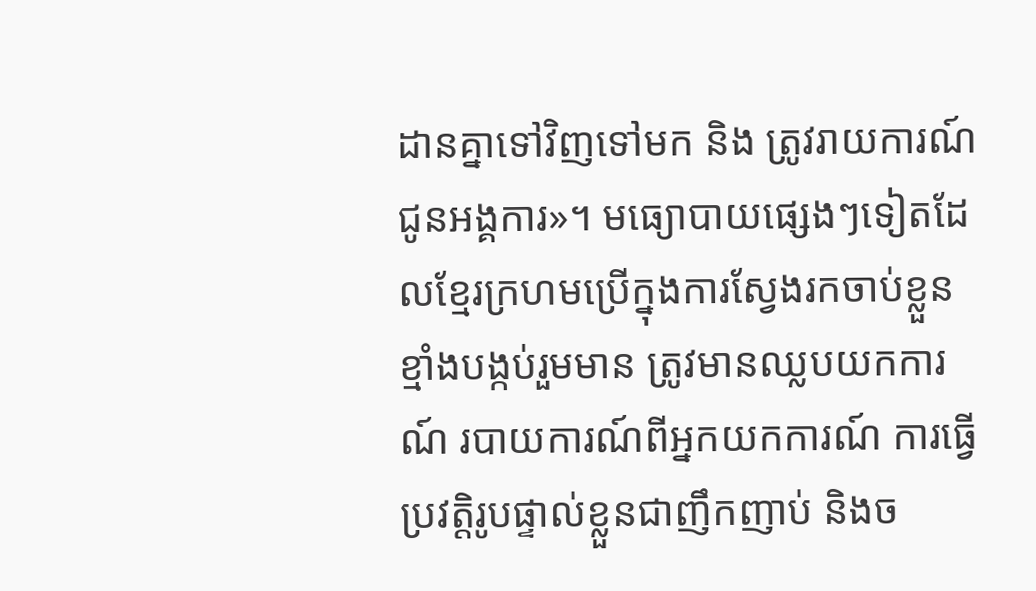ដានគ្នាទៅវិញទៅមក និង ត្រូវរាយការណ៍ជូនអង្គការ»។ មធ្យោបាយផ្សេងៗទៀតដែលខ្មែរក្រហមប្រើក្នុងការស្វែងរកចាប់ខ្លួនខ្មាំងបង្កប់រួមមាន ត្រូវមានឈ្លបយកការណ៍ របាយការណ៍ពីអ្នកយកការណ៍ ការធ្វើប្រវត្តិរូបផ្ទាល់ខ្លួនជាញឹកញាប់ និងច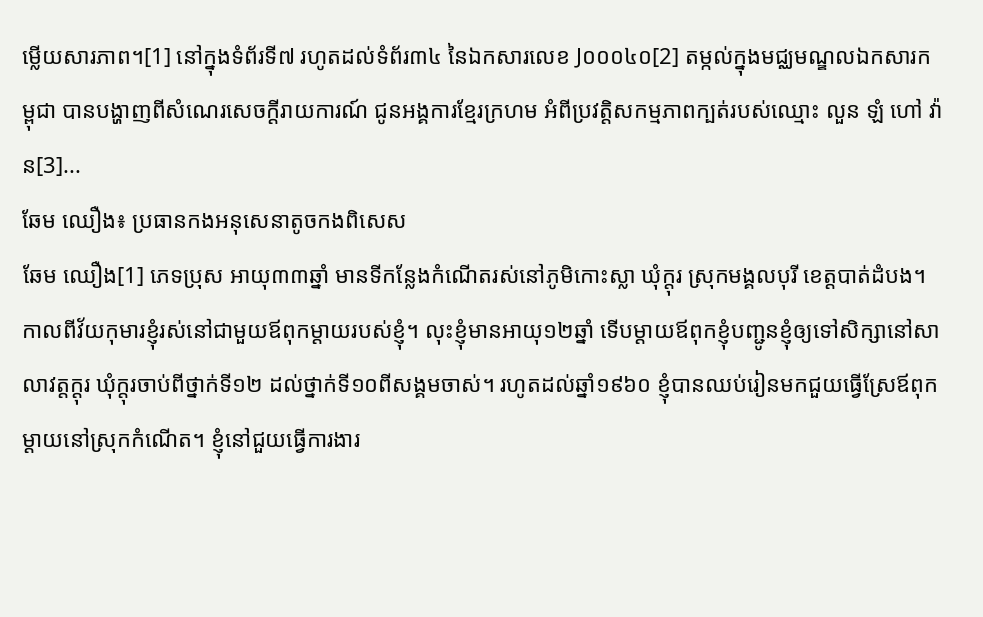ម្លើយសារភាព។[1] នៅក្នុងទំព័រទី៧ រហូតដល់ទំព័រ៣៤ នៃឯកសារលេខ J០០០៤០[2] តម្កល់ក្នុងមជ្ឈមណ្ឌលឯកសារកម្ពុជា បានបង្ហាញពីសំណេរសេចក្ដីរាយការណ៍ ជូនអង្គការខ្មែរក្រហម អំពីប្រវត្តិសកម្មភាពក្បត់របស់ឈ្មោះ លួន ឡំ ហៅ វ៉ាន[3]...
ឆែម ឈឿង៖ ប្រធានកងអនុសេនាតូចកងពិសេស
ឆែម ឈឿង[1] ភេទប្រុស អាយុ៣៣ឆ្នាំ មានទីកន្លែងកំណើតរស់នៅភូមិកោះស្លា ឃុំក្តុរ ស្រុកមង្គលបុរី ខេត្តបាត់ដំបង។ កាលពីវ័យកុមារខ្ញុំរស់នៅជាមួយឪពុកម្ដាយរបស់ខ្ញុំ។ លុះខ្ញុំមានអាយុ១២ឆ្នាំ ទើបម្ដាយឪពុកខ្ញុំបញ្ជូនខ្ញុំឲ្យទៅសិក្សានៅសាលាវត្តក្ដុរ ឃុំក្តុរចាប់ពីថ្នាក់ទី១២ ដល់ថ្នាក់ទី១០ពីសង្គមចាស់។ រហូតដល់ឆ្នាំ១៩៦០ ខ្ញុំបានឈប់រៀនមកជួយធ្វើស្រែឪពុកម្ដាយនៅស្រុកកំណើត។ ខ្ញុំនៅជួយធ្វើការងារ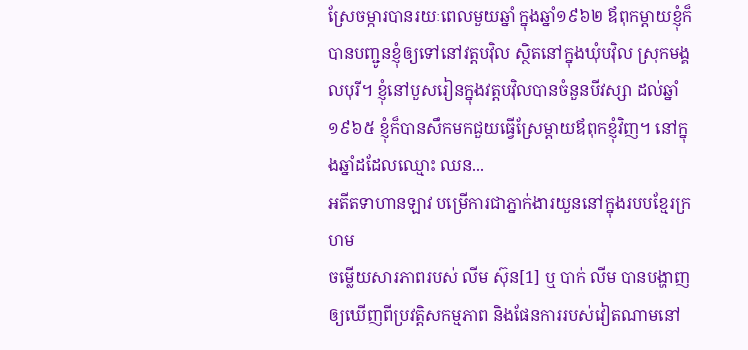ស្រែចម្ការបានរយៈពេលមួយឆ្នាំ ក្នុងឆ្នាំ១៩៦២ ឪពុកម្ដាយខ្ញុំក៏បានបញ្ជូនខ្ញុំឲ្យទៅនៅវត្តបវ៉ិល ស្ថិតនៅក្នុងឃុំបវ៉ិល ស្រុកមង្គលបុរី។ ខ្ញុំនៅបួសរៀនក្នុងវត្តបវ៉ិលបានចំនួនបីវស្សា ដល់ឆ្នាំ១៩៦៥ ខ្ញុំក៏បានសឹកមកជួយធ្វើស្រែម្ដាយឪពុកខ្ញុំវិញ។ នៅក្នុងឆ្នាំដដែលឈ្មោះ ឈន...
អតីតទាហានឡាវ បម្រើការជាភ្នាក់ងារយួននៅក្នុងរបបខ្មែរក្រហម
ចម្លើយសារភាពរបស់ លីម ស៊ុន[1] ឬ បាក់ លីម បានបង្ហាញឲ្យឃើញពីប្រវត្តិសកម្មភាព និងផែនការរបស់វៀតណាមនៅ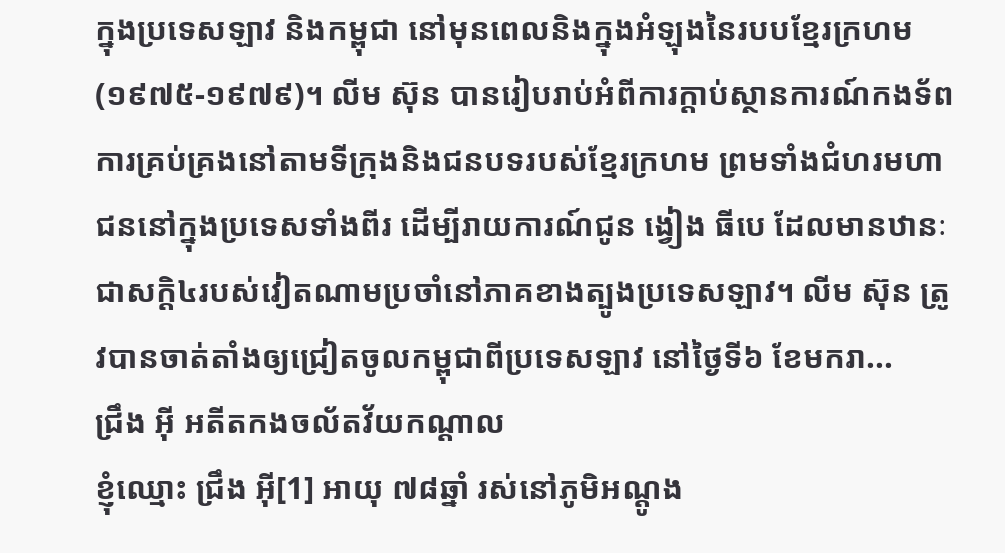ក្នុងប្រទេសឡាវ និងកម្ពុជា នៅមុនពេលនិងក្នុងអំឡុងនៃរបបខ្មែរក្រហម (១៩៧៥-១៩៧៩)។ លីម ស៊ុន បានរៀបរាប់អំពីការក្តាប់ស្ថានការណ៍កងទ័ព ការគ្រប់គ្រងនៅតាមទីក្រុងនិងជនបទរបស់ខ្មែរក្រហម ព្រមទាំងជំហរមហាជននៅក្នុងប្រទេសទាំងពីរ ដើម្បីរាយការណ៍ជូន ង្វៀង ធីបេ ដែលមានឋានៈជាសក្តិ៤របស់វៀតណាមប្រចាំនៅភាគខាងត្បូងប្រទេសឡាវ។ លីម ស៊ុន ត្រូវបានចាត់តាំងឲ្យជ្រៀតចូលកម្ពុជាពីប្រទេសឡាវ នៅថ្ងៃទី៦ ខែមករា...
ជ្រឹង អ៊ី អតីតកងចល័តវ័យកណ្ដាល
ខ្ញុំឈ្មោះ ជ្រឹង អ៊ី[1] អាយុ ៧៨ឆ្នាំ រស់នៅភូមិអណ្ដូង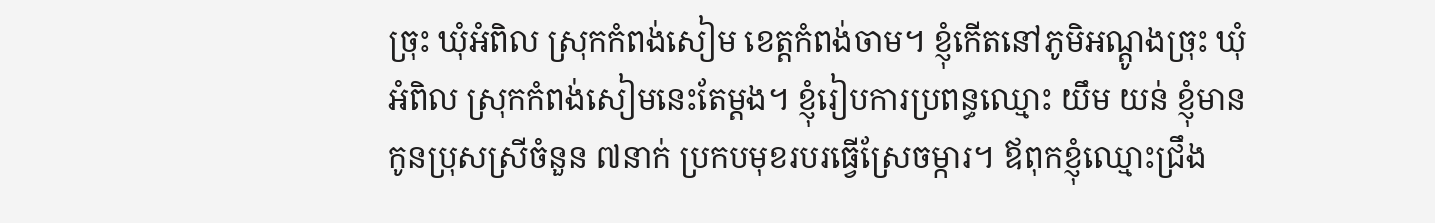ច្រុះ ឃុំអំពិល ស្រុកកំពង់សៀម ខេត្តកំពង់ចាម។ ខ្ញុំកើតនៅភូមិអណ្ដូងច្រុះ ឃុំអំពិល ស្រុកកំពង់សៀមនេះតែម្ដង។ ខ្ញុំរៀបការប្រពន្ធឈ្មោះ យឹម យន់ ខ្ញុំមានកូនប្រុសស្រីចំនួន ៧នាក់ ប្រកបមុខរបរធ្វើស្រែចម្ការ។ ឪពុកខ្ញុំឈ្មោះជ្រឹង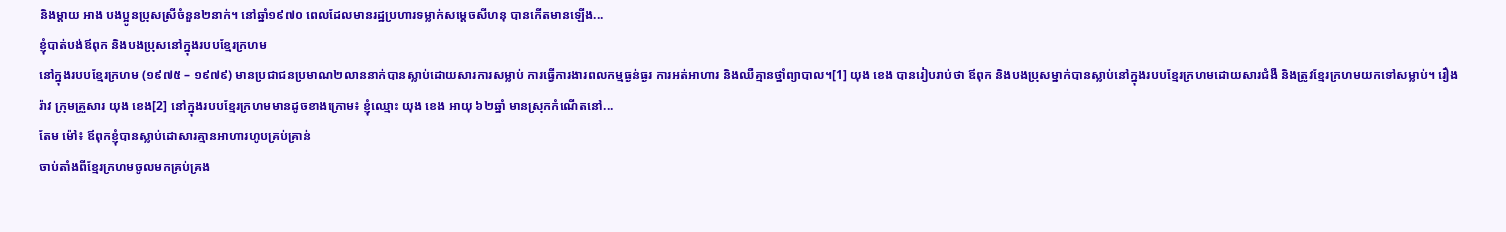និងម្ដាយ អាង បងប្អូនប្រុសស្រីចំនួន២នាក់។ នៅឆ្នាំ១៩៧០ ពេលដែលមានរដ្ឋប្រហារទម្លាក់សម្តេចសីហនុ បានកើតមានឡើង...
ខ្ញុំបាត់បង់ឪពុក និងបងប្រុសនៅក្នុងរបបខ្មែរក្រហម
នៅក្នុងរបបខ្មែរក្រហម (១៩៧៥ – ១៩៧៩) មានប្រជាជនប្រមាណ២លាននាក់បានស្លាប់ដោយសារការសម្លាប់ ការធ្វើការងារពលកម្មធ្ងន់ធ្ងរ ការអត់អាហារ និងឈឺគ្មានថ្នាំព្យាបាល។[1] យុង ខេង បានរៀបរាប់ថា ឪពុក និងបងប្រុសម្នាក់បានស្លាប់នៅក្នុងរបបខ្មែរក្រហមដោយសារជំងឺ និងត្រូវខ្មែរក្រហមយកទៅសម្លាប់។ រឿងរ៉ាវ ក្រុមគ្រួសារ យុង ខេង[2] នៅក្នុងរបបខ្មែរក្រហមមានដូចខាងក្រោម៖ ខ្ញុំឈ្មោះ យុង ខេង អាយុ ៦២ឆ្នាំ មានស្រុកកំណើតនៅ...
តែម ម៉ៅ៖ ឪពុកខ្ញុំបានស្លាប់ដោសារគ្មានអាហារហូបគ្រប់គ្រាន់
ចាប់តាំងពីខ្មែរក្រហមចូលមកគ្រប់គ្រង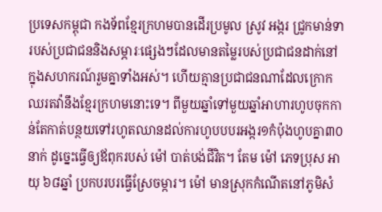ប្រទេសកម្ពុជា កងទ័ពខ្មែរក្រហមបានដើរប្រមូល ស្រូវ អង្ករ ជ្រូកមាន់ទា របស់ប្រជាជននិងសម្ភារៈផ្សេងៗដែលមានតម្លៃរបស់ប្រជាជនដាក់នៅក្នុងសហករណ៍រួមគ្នាទាំងអស់។ ហើយគ្មានប្រជាជនណាដែលក្រោកឈរតវ៉ានឹងខ្មែរក្រហមនោះទេ។ ពីមួយឆ្នាំទៅមួយឆ្នាំអាហារហូបចុកកាន់តែកាត់បន្ថយទៅរហូតឈានដល់ការហូបបបរអង្ករ១កំប៉ុងហូបគ្នា៣០នាក់ ដូច្នេះធ្វើឲ្យឪពុករបស់ ម៉ៅ បាត់បង់ជីវិត។ តែម ម៉ៅ ភេទប្រុស អាយុ ៦៨ឆ្នាំ ប្រកបរបរធ្វើស្រែចម្ការ។ ម៉ៅ មានស្រុកកំណើតនៅភូមិសំ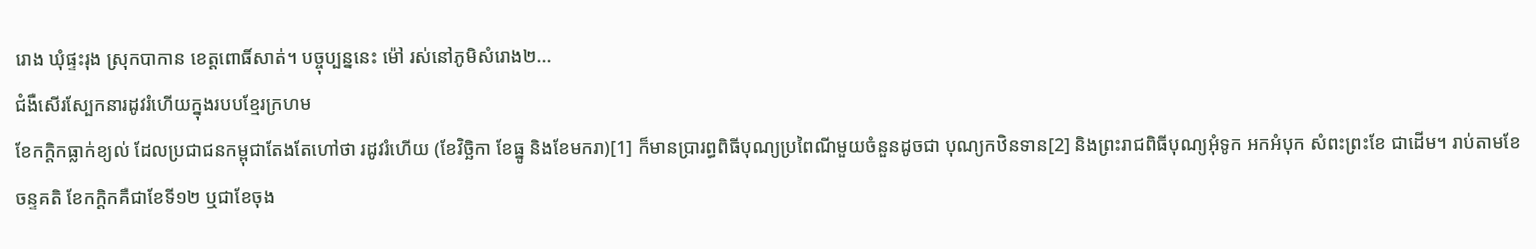រោង ឃុំផ្ទះរុង ស្រុកបាកាន ខេត្តពោធិ៍សាត់។ បច្ចុប្បន្ននេះ ម៉ៅ រស់នៅភូមិសំរោង២...
ជំងឺសើរស្បែកនារដូវរំហើយក្នុងរបបខ្មែរក្រហម
ខែកក្តិកធ្លាក់ខ្យល់ ដែលប្រជាជនកម្ពុជាតែងតែហៅថា រដូវរំហើយ (ខែវិច្ឆិកា ខែធ្នូ និងខែមករា)[1] ក៏មានប្រារព្ធពិធីបុណ្យប្រពៃណីមួយចំនួនដូចជា បុណ្យកឋិនទាន[2] និងព្រះរាជពិធីបុណ្យអុំទូក អកអំបុក សំពះព្រះខែ ជាដើម។ រាប់តាមខែចន្ទគតិ ខែកក្តិកគឺជាខែទី១២ ឬជាខែចុង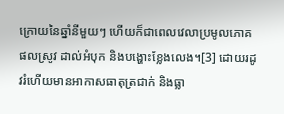ក្រោយនៃឆ្នាំនីមួយៗ ហើយក៏ជាពេលវេលាប្រមូលភោគផលស្រូវ ដាល់អំបុក និងបង្ហោះខ្លែងលេង។[3] ដោយរដូវរំហើយមានអាកាសធាតុត្រជាក់ និងធ្លា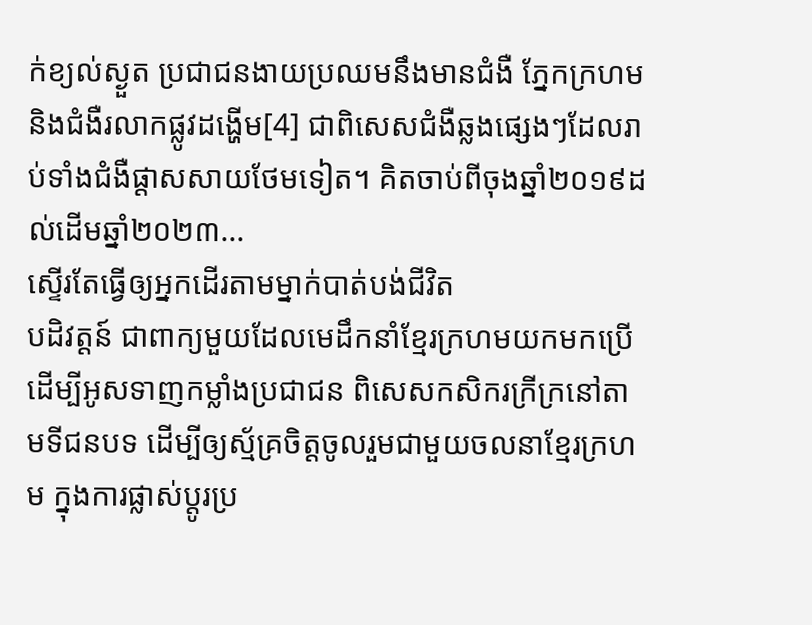ក់ខ្យល់ស្ងួត ប្រជាជនងាយប្រឈមនឹងមានជំងឺ ភ្នែកក្រហម និងជំងឺរលាកផ្លូវដង្ហើម[4] ជាពិសេសជំងឺឆ្លងផ្សេងៗដែលរាប់ទាំងជំងឺផ្តាសសាយថែមទៀត។ គិតចាប់ពីចុងឆ្នាំ២០១៩ដល់ដើមឆ្នាំ២០២៣...
ស្ទើរតែធ្វើឲ្យអ្នកដើរតាមម្នាក់បាត់បង់ជីវិត
បដិវត្តន៍ ជាពាក្យមួយដែលមេដឹកនាំខ្មែរក្រហមយកមកប្រើដើម្បីអូសទាញកម្លាំងប្រជាជន ពិសេសកសិករក្រីក្រនៅតាមទីជនបទ ដើម្បីឲ្យស្ម័គ្រចិត្តចូលរួមជាមួយចលនាខ្មែរក្រហម ក្នុងការផ្លាស់ប្តូរប្រ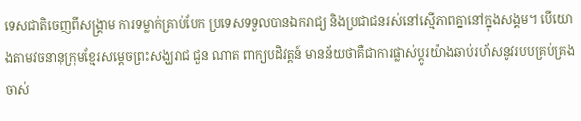ទេសជាតិចេញពីសង្គ្រាម ការទម្លាក់គ្រាប់បែក ប្រទេសទទួលបានឯករាជ្យ និងប្រជាជនរស់នៅស្មើភាពគ្នានៅក្នុងសង្គម។ បើយោងតាមវចនានុក្រុមខ្មែរសម្តេចព្រះសង្ឃរាជ ជួន ណាត ពាក្យបដិវត្តន៍ មានន័យថាគឺជាការផ្លាស់ប្ដូរយ៉ាងឆាប់រហ័សនូវរបបគ្រប់គ្រងចាស់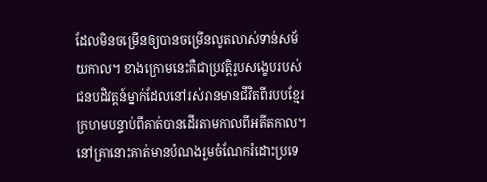ដែលមិនចម្រើនឲ្យបានចម្រើនលូតលាស់ទាន់សម័យកាល។ ខាងក្រោមនេះគឺជាប្រវត្តិរូបសង្ខេបរបស់ជនបដិវត្តន៍ម្នាក់ដែលនៅរស់រានមានជីវិតពីរបបខ្មែរក្រហមបន្ទាប់ពីគាត់បានដើរតាមកាលពីអតីតកាល។ នៅគ្រានោះគាត់មានបំណងរួមចំណែករំដោះប្រទេ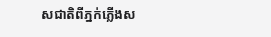សជាតិពីភ្នក់ភ្លើងស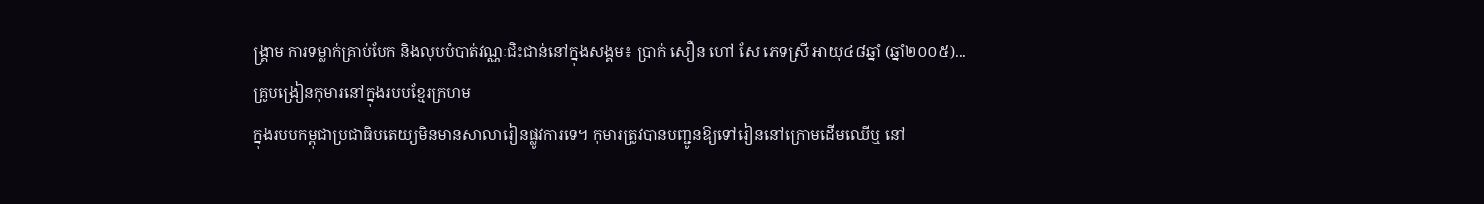ង្គ្រាម ការទម្លាក់គ្រាប់បែក និងលុបបំបាត់វណ្ណៈជិះជាន់នៅក្នុងសង្គម៖ ប្រាក់ សឿន ហៅ សែ ភេទស្រី អាយុ៤៨ឆ្នាំ (ឆ្នាំ២០០៥)...
គ្រូបង្រៀនកុមារនៅក្នុងរបបខ្មែរក្រហម
ក្នុងរបបកម្ពុជាប្រជាធិបតេយ្យមិនមានសាលារៀនផ្លូវការទេ។ កុមារត្រូវបានបញ្ជូនឱ្យទៅរៀននៅក្រោមដើមឈើឬ នៅ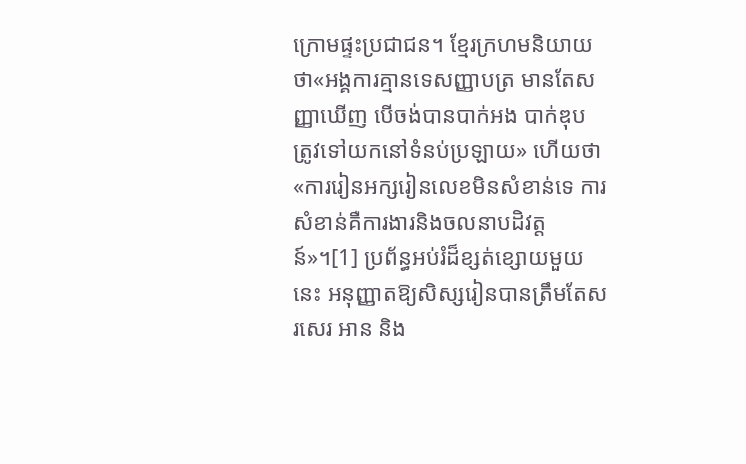ក្រោមផ្ទះប្រជាជន។ ខ្មែរក្រហមនិយាយថា«អង្គការគ្មានទេសញ្ញាបត្រ មានតែសញ្ញាឃើញ បើចង់បានបាក់អង បាក់ឌុប ត្រូវទៅយកនៅទំនប់ប្រឡាយ» ហើយថា«ការរៀនអក្សរៀនលេខមិនសំខាន់ទេ ការសំខាន់គឺការងារនិងចលនាបដិវត្តន៍»។[1] ប្រព័ន្ធអប់រំដ៏ខ្សត់ខ្សោយមួយនេះ អនុញ្ញាតឱ្យសិស្សរៀនបានត្រឹមតែសរសេរ អាន និង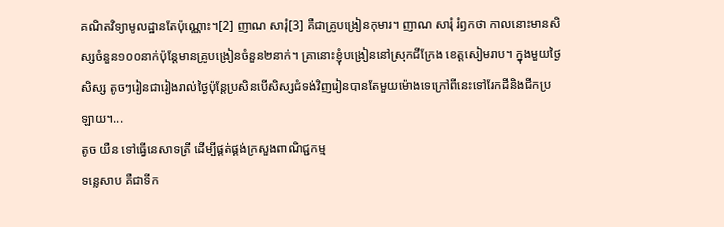គណិតវិទ្យាមូលដ្ឋានតែប៉ុណ្ណោះ។[2] ញាណ សារុំ[3] គឺជាគ្រូបង្រៀនកុមារ។ ញាណ សារុំ រំឭកថា កាលនោះមានសិស្សចំនួន១០០នាក់ប៉ុន្តែមានគ្រូបង្រៀនចំនួន២នាក់។ គ្រានោះខ្ញុំបង្រៀននៅស្រុកជីក្រែង ខេត្តសៀមរាប។ ក្នុងមួយថ្ងៃសិស្ស តូចៗរៀនជារៀងរាល់ថ្ងៃប៉ុន្តែប្រសិនបើសិស្សជំទង់វិញរៀនបានតែមួយម៉ោងទេក្រៅពីនេះទៅរែកដីនិងជីកប្រឡាយ។...
តូច យឺន ទៅធ្វើនេសាទត្រី ដើម្បីផ្គត់ផ្គង់ក្រសួងពាណិជ្ជកម្ម
ទន្លេសាប គឺជាទីក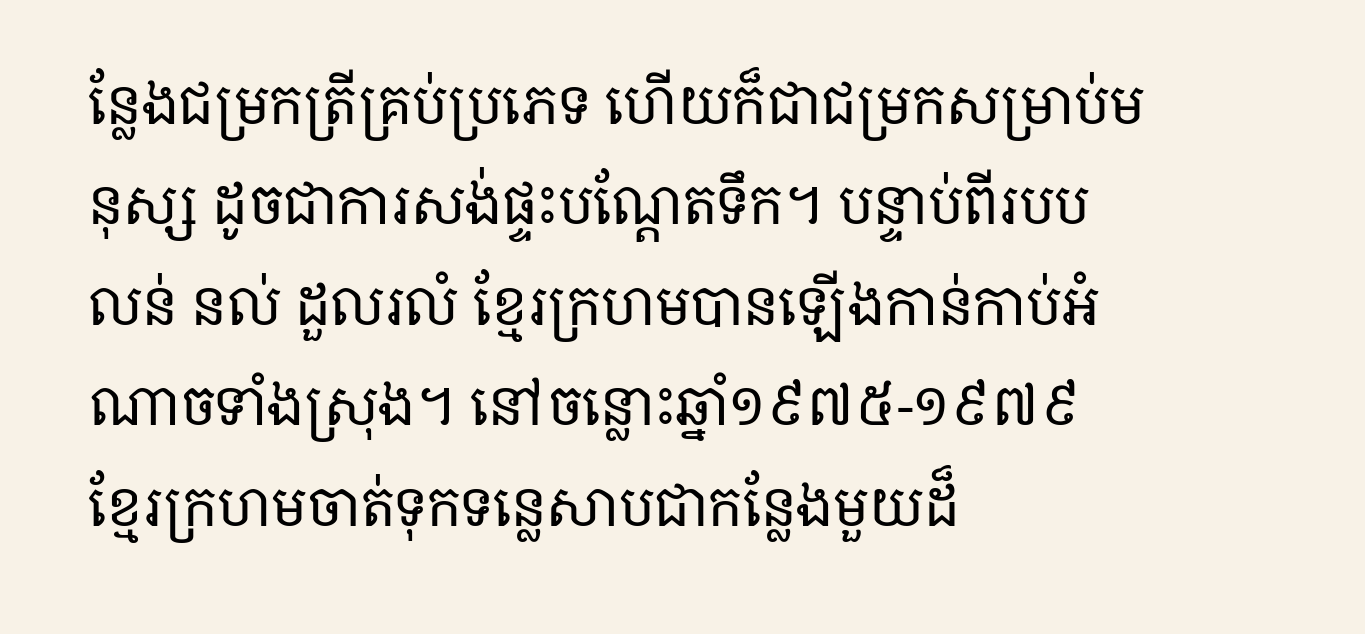ន្លែងជម្រកត្រីគ្រប់ប្រភេទ ហើយក៏ជាជម្រកសម្រាប់មនុស្ស ដូចជាការសង់ផ្ទះបណ្តែតទឹក។ បន្ទាប់ពីរបប លន់ នល់ ដួលរលំ ខ្មែរក្រហមបានឡើងកាន់កាប់អំណាចទាំងស្រុង។ នៅចន្លោះឆ្នាំ១៩៧៥-១៩៧៩ ខ្មែរក្រហមចាត់ទុកទន្លេសាបជាកន្លែងមួយដ៏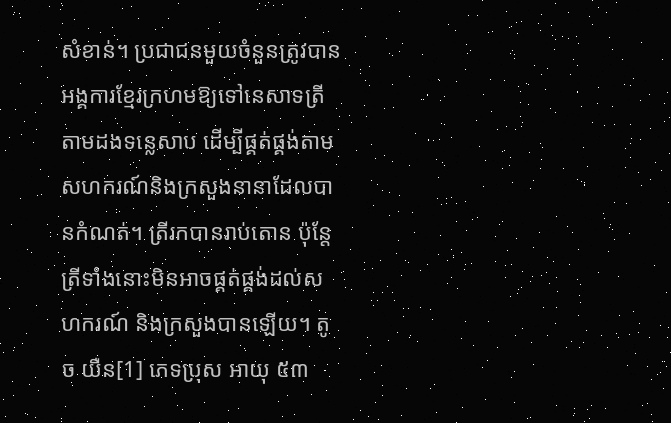សំខាន់។ ប្រជាជនមួយចំនួនត្រូវបានអង្គការខ្មែរក្រហមឱ្យទៅនេសាទត្រីតាមដងទន្លេសាប ដើម្បីផ្គត់ផ្គង់តាមសហករណ៍និងក្រសួងនានាដែលបានកំណត់។ ត្រីរកបានរាប់តោន ប៉ុន្តែត្រីទាំងនោះមិនអាចផ្គត់ផ្គង់ដល់សហករណ៍ និងក្រសួងបានឡើយ។ តូច យឺន[1] ភេទប្រុស អាយុ ៥៣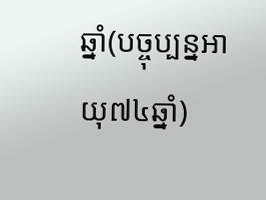ឆ្នាំ(បច្ចុប្បន្នអាយុ៧៤ឆ្នាំ)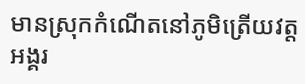មានស្រុកកំណើតនៅភូមិត្រើយវត្តអង្គរ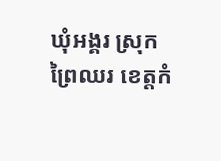ឃុំអង្គរ ស្រុកព្រៃឈរ ខេត្តកំ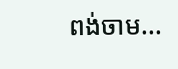ពង់ចាម...